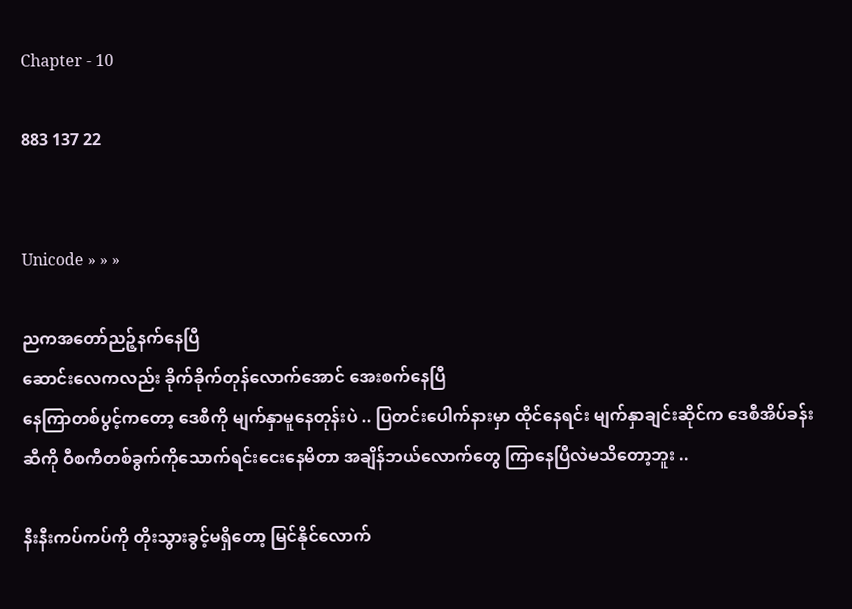Chapter - 10

883 137 22


Unicode » » »

ညကအတော်ညဉ့်နက်နေပြီ
ဆောင်းလေကလည်း ခိုက်ခိုက်တုန်လောက်အောင် အေးစက်နေပြီ
နေကြာတစ်ပွင့်ကတော့ ဒေစီကို မျက်နှာမူနေတုန်းပဲ .. ပြတင်းပေါက်နားမှာ ထိုင်နေရင်း မျက်နှာချင်းဆိုင်က ဒေစီအိပ်ခန်းဆီကို ဝီစကီတစ်ခွက်ကိုသောက်ရင်းငေးနေမိတာ အချိန်ဘယ်လောက်တွေ ကြာနေပြီလဲမသိတော့ဘူး ..

နီးနီးကပ်ကပ်ကို တိုးသွားခွင့်မရှိတော့ မြင်နိုင်လောက်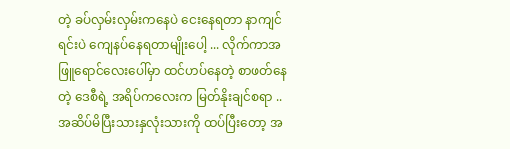တဲ့ ခပ်လှမ်းလှမ်းကနေပဲ ငေးနေရတာ နာကျင်ရင်းပဲ ကျေနပ်နေရတာမျိုးပေါ့ ... လိုက်ကာအဖြူရောင်လေးပေါ်မှာ ထင်ဟပ်နေတဲ့ စာဖတ်နေတဲ့ ဒေစီရဲ့ အရိပ်ကလေးက မြတ်နိုးချင်စရာ .. အဆိပ်မိပြီးသားနှလုံးသားကို ထပ်ပြီးတော့ အ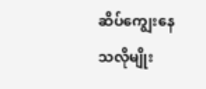ဆိပ်ကျွေးနေသလိုမျိုး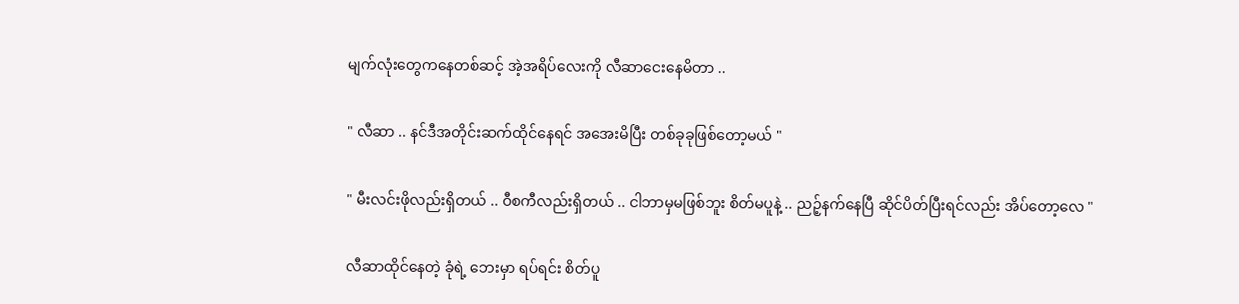မျက်လုံးတွေကနေတစ်ဆင့် အဲ့အရိပ်လေးကို လီဆာငေးနေမိတာ ..

" လီဆာ .. နင်ဒီအတိုင်းဆက်ထိုင်နေရင် အအေးမိပြီး တစ်ခုခုဖြစ်တော့မယ် "

" မီးလင်းဖိုလည်းရှိတယ် .. ဝီစကီလည်းရှိတယ် .. ငါဘာမှမဖြစ်ဘူး စိတ်မပူနဲ့ .. ညဉ့်နက်နေပြီ ဆိုင်ပိတ်ပြီးရင်လည်း အိပ်တော့လေ "

လီဆာထိုင်နေတဲ့ ခုံ‌ရဲ့ ဘေးမှာ ရပ်ရင်း စိတ်ပူ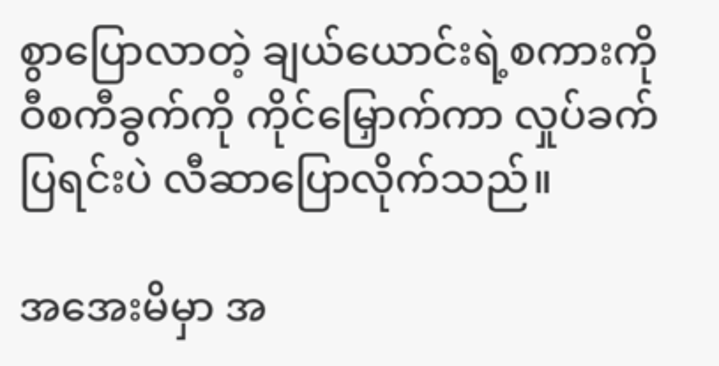စွာပြောလာတဲ့ ချယ်ယောင်းရဲ့စကားကို ဝီစကီခွက်ကို ကိုင်မြှောက်ကာ လှုပ်ခက်ပြရင်းပဲ လီဆာပြောလိုက်သည်။

အအေးမိမှာ အ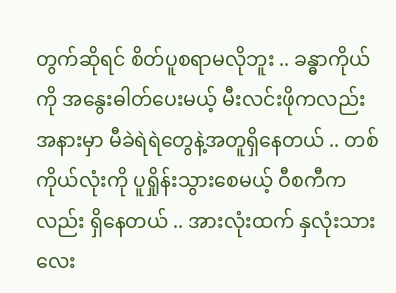တွက်ဆိုရင် စိတ်ပူစရာမလိုဘူး .. ခန္ဓာကိုယ်ကို အနွေးဓါတ်ပေးမယ့် မီးလင်းဖိုကလည်း အနားမှာ မီခဲရဲရဲတွေနဲ့အတူရှိနေတယ် .. တစ်ကိုယ်လုံးကို ပူရှိုန်းသွားစေမယ့် ဝီစကီကလည်း ရှိနေတယ် .. အားလုံးထက် နှလုံးသားလေး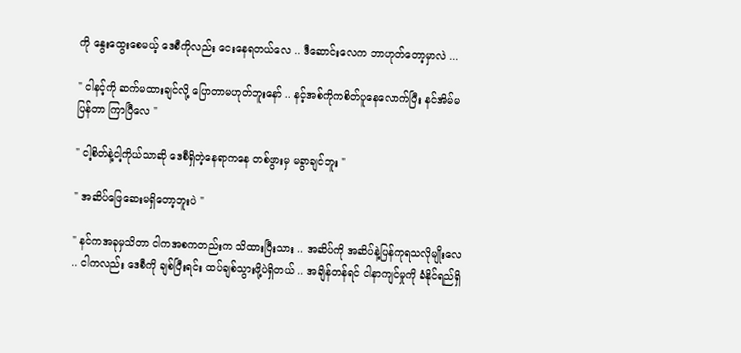ကို နွေးထွေးစေမယ့် ဒေစီကိုလည်း ငေးနေရတယ်လေ .. ဒီဆောင်းလေက ဘာဟုတ်တော့မှာလဲ ...

" ငါနင့်ကို ဆက်မထားချင်လို့ ပြောတာမဟုတ်ဘူးနော် .. နင့်အစ်ကိုကစိတ်ပူနေလောက်ပြီး နင်အိမ်မပြန်တာ ကြာပြီလေ "

" ငါ့စိတ်နဲ့ငါ့ကိုယ်သာဆို ဒေစီရှိတဲ့နေရာကနေ တစ်ဖွားမှ မခွာချင်ဘူး "

" အဆိပ်ဖြေဆေးမရှိတော့ဘူးပဲ "

" နင်ကအခုမှသိတာ ငါကအစကတည်းက သိထားပြီးသား .. အဆိပ်ကို အဆိပ်နဲ့ပြန်ကုရသလိုမျိုးလေ .. ငါကလည်း ‌ဒေစီကို ချစ်ပြီးရင်း ထပ်ချစ်သွားဖို့ပဲရှိတယ် .. အချိန်တန်ရင် ငါနာကျင်မှုကို ခံနိုင်ရည်ရှိ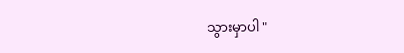သွားမှာပါ "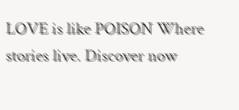LOVE is like POISON Where stories live. Discover now